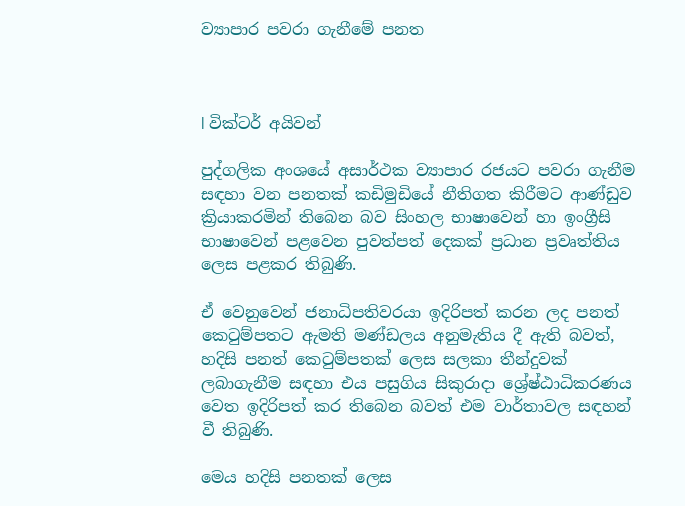ව්‍යාපාර පවරා ගැනීමේ පනත



l වික්ටර් අයිවන්

පුද්ගලික අංශයේ අසාර්ථක ව්‍යාපාර රජයට පවරා ගැනීම සඳහා වන පනතක් කඩිමුඩියේ නීතිගත කිරීමට ආණ්ඩුව ක්‍රියාකරමින් තිබෙන බව සිංහල භාෂාවෙන් හා ඉංග්‍රීසි භාෂාවෙන් පළවෙන පුවත්පත් දෙකක් ප්‍රධාන ප්‍රවෘත්තිය ලෙස පළකර තිබුණි.

ඒ වෙනුවෙන් ජනාධිපතිවරයා ඉදිරිපත් කරන ලද පනත් කෙටුම්පතට ඇමති මණ්ඩලය අනුමැතිය දී ඇති බවත්, හදිසි පනත් කෙටුම්පතක් ලෙස සලකා තීන්දුවක් ලබාගැනීම සඳහා එය පසුගිය සිකුරාදා ශ්‍රේෂ්ඨාධිකරණය වෙත ඉදිරිපත් කර තිබෙන බවත් එම වාර්තාවල සඳහන් වී තිබුණි.

මෙය හදිසි පනතක් ලෙස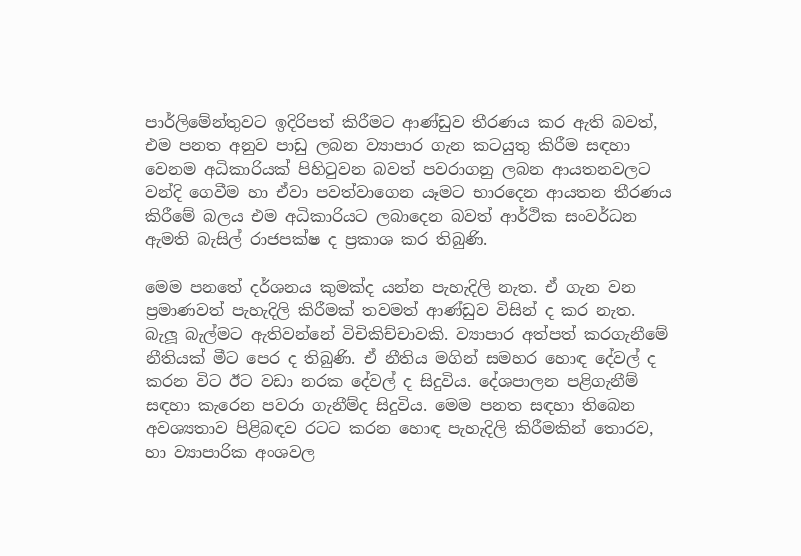පාර්ලිමේන්තුවට ඉදිරිපත් කිරීමට ආණ්ඩුව තීරණය කර ඇති බවත්, එම පනත අනුව පාඩු ලබන ව්‍යාපාර ගැන කටයුතු කිරීම සඳහා වෙනම අධිකාරියක් පිහිටුවන බවත් පවරාගනු ලබන ආයතනවලට වන්දි ගෙවීම හා ඒවා පවත්වාගෙන යෑමට භාරදෙන ආයතන තීරණය කිරීමේ බලය එම අධිකාරියට ලබාදෙන බවත් ආර්ථික සංවර්ධන ඇමති බැසිල් රාජපක්ෂ ද ප්‍රකාශ කර තිබුණි.

මෙම පනතේ දර්ශනය කුමක්ද යන්න පැහැදිලි නැත. ඒ ගැන වන ප්‍රමාණවත් පැහැදිලි කිරීමක් තවමත් ආණ්ඩුව විසින් ද කර නැත. බැලූ බැල්මට ඇතිවන්නේ විචිකිච්චාවකි. ව්‍යාපාර අත්පත් කරගැනීමේ නීතියක් මීට පෙර ද තිබුණි. ඒ නීතිය මගින් සමහර හොඳ දේවල් ද කරන විට ඊට වඩා නරක දේවල් ද සිදුවිය. දේශපාලන පළිගැනීම් සඳහා කැරෙන පවරා ගැනීම්ද සිදුවිය. මෙම පනත සඳහා තිබෙන අවශ්‍යතාව පිළිබඳව රටට කරන හොඳ පැහැදිලි කිරීමකින් තොරව, හා ව්‍යාපාරික අංශවල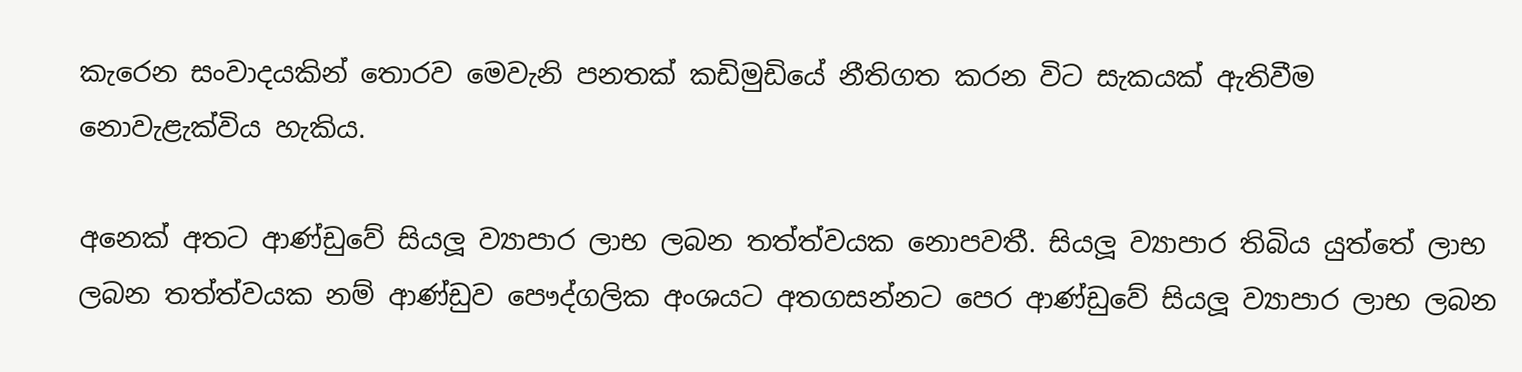කැරෙන සංවාදයකින් තොරව මෙවැනි පනතක් කඩිමුඩියේ නීතිගත කරන විට සැකයක් ඇතිවීම නොවැළැක්විය හැකිය.

අනෙක් අතට ආණ්ඩුවේ සියලූ ව්‍යාපාර ලාභ ලබන තත්ත්වයක නොපවතී. සියලූ ව්‍යාපාර තිබිය යුත්තේ ලාභ ලබන තත්ත්වයක නම් ආණ්ඩුව පෞද්ගලික අංශයට අතගසන්නට පෙර ආණ්ඩුවේ සියලූ ව්‍යාපාර ලාභ ලබන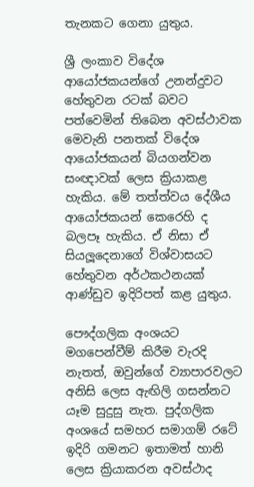තැනකට ගෙනා යුතුය.

ශ්‍රී ලංකාව විදේශ ආයෝජකයන්ගේ උනන්දුවට හේතුවන රටක් බවට පත්වෙමින් තිබෙන අවස්ථාවක මෙවැනි පනතක් විදේශ ආයෝජකයන් බියගන්වන සංඥාවක් ලෙස ක්‍රියාකළ හැකිය. මේ තත්ත්වය දේශීය ආයෝජකයන් කෙරෙහි ද බලපෑ හැකිය. ඒ නිසා ඒ සියලූදෙනාගේ විශ්වාසයට හේතුවන අර්ථකථනයක් ආණ්ඩුව ඉදිරිපත් කළ යුතුය.

පෞද්ගලික අංශයට මගපෙන්වීම් කිරීම වැරදි නැතත්, ඔවුන්ගේ ව්‍යාපාරවලට අනිසි ලෙස ඇඟිලි ගසන්නට යෑම සුදුසු නැත. පුද්ගලික අංශයේ සමහර සමාගම් රටේ ඉදිරි ගමනට ඉතාමත් හානි ලෙස ක්‍රියාකරන අවස්ථාද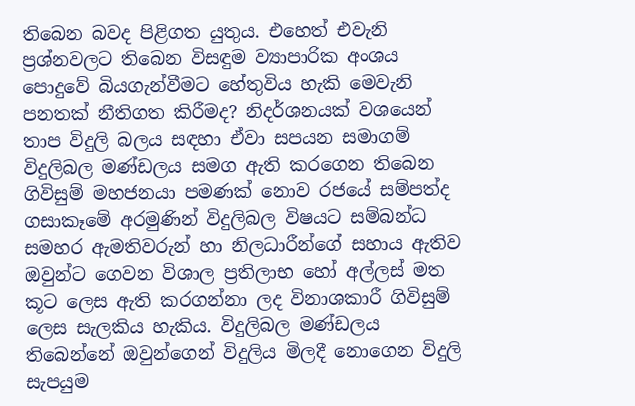තිබෙන බවද පිළිගත යුතුය. එහෙත් එවැනි ප්‍රශ්නවලට තිබෙන විසඳුම ව්‍යාපාරික අංශය පොදුවේ බියගැන්වීමට හේතුවිය හැකි මෙවැනි පනතක් නීතිගත කිරීමද? නිදර්ශනයක් වශයෙන් තාප විදුලි බලය සඳහා ඒවා සපයන සමාගම් විදුලිබල මණ්ඩලය සමග ඇති කරගෙන තිබෙන ගිවිසුම් මහජනයා පමණක් නොව රජයේ සම්පත්ද ගසාකෑමේ අරමුණින් විදුලිබල විෂයට සම්බන්ධ සමහර ඇමතිවරුන් හා නිලධාරීන්ගේ සහාය ඇතිව ඔවුන්ට ගෙවන විශාල ප්‍රතිලාභ හෝ අල්ලස් මත කූට ලෙස ඇති කරගන්නා ලද විනාශකාරී ගිවිසුම් ලෙස සැලකිය හැකිය. විදුලිබල මණ්ඩලය තිබෙන්නේ ඔවුන්ගෙන් විදුලිය මිලදී නොගෙන විදුලි සැපයුම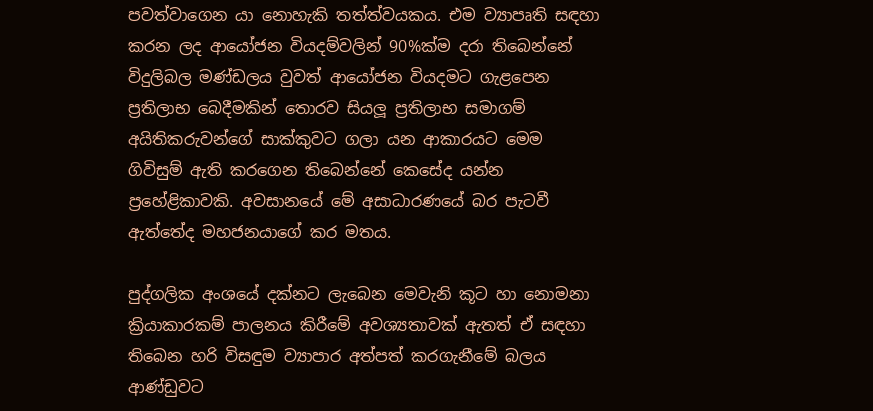පවත්වාගෙන යා නොහැකි තත්ත්වයකය. එම ව්‍යාපෘති සඳහා කරන ලද ආයෝජන වියදම්වලින් 90%ක්ම දරා තිබෙන්නේ විදුලිබල මණ්ඩලය වුවත් ආයෝජන වියදමට ගැළපෙන ප්‍රතිලාභ බෙදීමකින් තොරව සියලූ ප්‍රතිලාභ සමාගම් අයිතිකරුවන්ගේ සාක්කුවට ගලා යන ආකාරයට මෙම ගිවිසුම් ඇති කරගෙන තිබෙන්නේ කෙසේද යන්න ප්‍රහේළිකාවකි. අවසානයේ මේ අසාධාරණයේ බර පැටවී ඇත්තේද මහජනයාගේ කර මතය.

පුද්ගලික අංශයේ දක්නට ලැබෙන මෙවැනි කූට හා නොමනා ක්‍රියාකාරකම් පාලනය කිරීමේ අවශ්‍යතාවක් ඇතත් ඒ සඳහා තිබෙන හරි විසඳුම ව්‍යාපාර අත්පත් කරගැනීමේ බලය ආණ්ඩුවට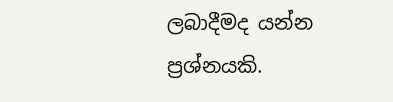ලබාදීමද යන්න ප්‍රශ්නයකි.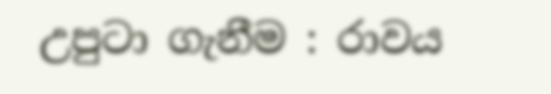උපුටා ගැනීම : රාවය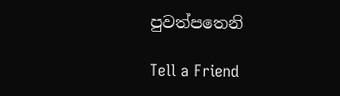පුවත්පතෙනි

Tell a Friend